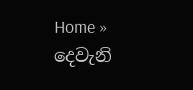Home » දෙවැනි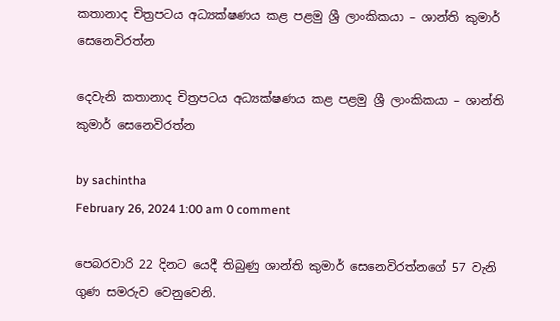කතානාද චිත්‍රපටය අධ්‍යක්ෂණය කළ පළමු ශ්‍රී ලාංකිකයා – ශාන්ති කුමාර් සෙනෙවිරත්න

දෙවැනි කතානාද චිත්‍රපටය අධ්‍යක්ෂණය කළ පළමු ශ්‍රී ලාංකිකයා – ශාන්ති කුමාර් සෙනෙවිරත්න

by sachintha
February 26, 2024 1:00 am 0 comment

පෙබරවාරි 22 දිනට යෙදී තිබුණු ශාන්ති කුමාර් සෙනෙවිරත්නගේ 57 වැනි ගුණ සමරුව වෙනුවෙනි.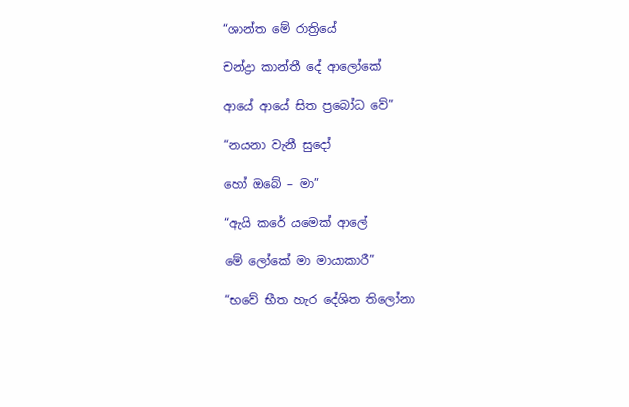“ශාන්ත මේ රාත්‍රියේ

චන්ද්‍රා කාන්තී දේ ආලෝකේ

ආයේ ආයේ සිත ප්‍රබෝධ වේ”

“නයනා වැනී සුදෝ

හෝ ඔබේ – මා”

“ඇයි කරේ යමෙක් ආලේ

මේ ලෝකේ මා මායාකාරී”

“භවේ භීත හැර දේශිත තිලෝනා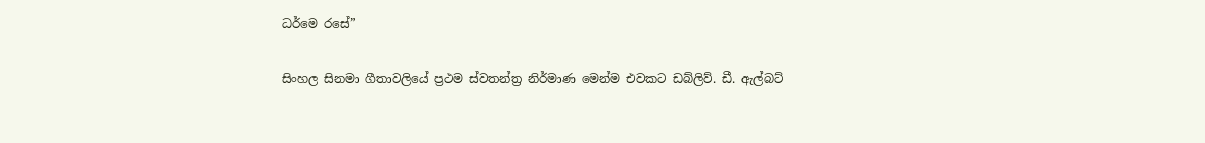ධර්මෙ රසේ”

සිංහල සිනමා ගීතාවලියේ ප්‍රථම ස්වතන්ත්‍ර නිර්මාණ මෙන්ම එවකට ඩබ්ලිව්. ඩී. ඇල්බට්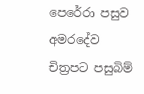පෙරේරා පසුව අමරදේව චිත්‍රපට පසුබිම්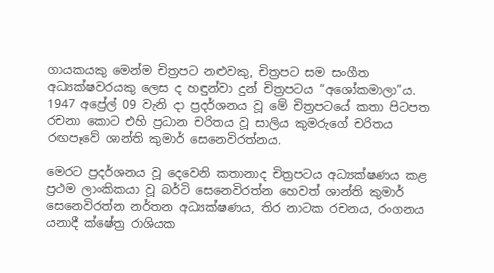ගායකයකු මෙන්ම චිත්‍රපට නළුවකු, චිත්‍රපට සම සංගීත අධ්‍යක්ෂවරයකු ලෙස ද හඳුන්වා දුන් චිත්‍රපටය “අශෝකමාලා”ය. 1947 අප්‍රේල් 09 වැනි දා ප්‍රදර්ශනය වූ මේ චිත්‍රපටයේ කතා පිටපත රචනා කොට එහි ප්‍රධාන චරිතය වූ සාලිය කුමරුගේ චරිතය රඟපෑවේ ශාන්ති කුමාර් සෙනෙවිරත්නය.

මෙරට ප්‍රදර්ශනය වූ දෙවෙනි කතානාද චිත්‍රපටය අධ්‍යක්ෂණය කළ ප්‍රථම ලාංකිකයා වූ බර්ටි සෙනෙවිරත්න හෙවත් ශාන්ති කුමාර් සෙනෙවිරත්න නර්තන අධ්‍යක්ෂණය, තිර නාටක රචනය, රංගනය යනාදී ක්ෂේත්‍ර රාශියක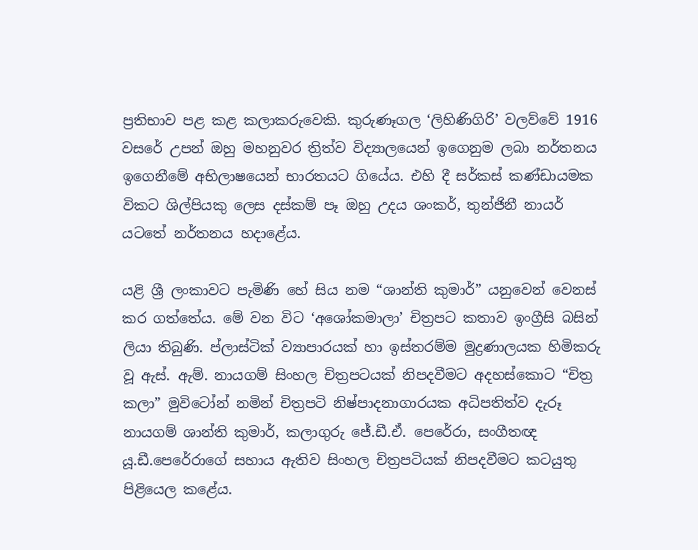ප්‍රතිභාව පළ කළ කලාකරුවෙකි. කුරුණෑගල ‘ලිහිණිගිරි’ වලව්වේ 1916 වසරේ උපන් ඔහු මහනුවර ත්‍රිත්ව විද්‍යාලයෙන් ඉගෙනුම ලබා නර්තනය ඉගෙනීමේ අභිලාෂයෙන් භාරතයට ගියේය. එහි දී සර්කස් කණ්ඩායමක විකට ශිල්පියකු ලෙස දස්කම් පෑ ඔහු උදය ශංකර්, තුන්ජිනී නායර් යටතේ නර්තනය හදාළේය.

යළි ශ්‍රී ලංකාවට පැමිණි හේ සිය නම “ශාන්ති කුමාර්” යනුවෙන් වෙනස් කර ගත්තේය. මේ වන විට ‘අශෝකමාලා’ චිත්‍රපට කතාව ඉංග්‍රීසි බසින් ලියා තිබුණි. ප්ලාස්ටික් ව්‍යාපාරයක් හා ඉස්තරම්ම මුද්‍රණාලයක හිමිකරු වූ ඇස්. ඇම්. නායගම් සිංහල චිත්‍රපටයක් නිපදවීමට අදහස්කොට “චිත්‍ර කලා” මුවිටෝන් නමින් චිත්‍රපටි නිෂ්පාදනාගාරයක අධිපතිත්ව දැරූ නායගම් ශාන්ති කුමාර්, කලාගුරු ජේ.ඩී.ඒ. පෙරේරා, සංගීතඥ යූ.ඩී.පෙරේරාගේ සහාය ඇතිව සිංහල චිත්‍රපටියක් නිපදවීමට කටයුතු පිළියෙල කළේය.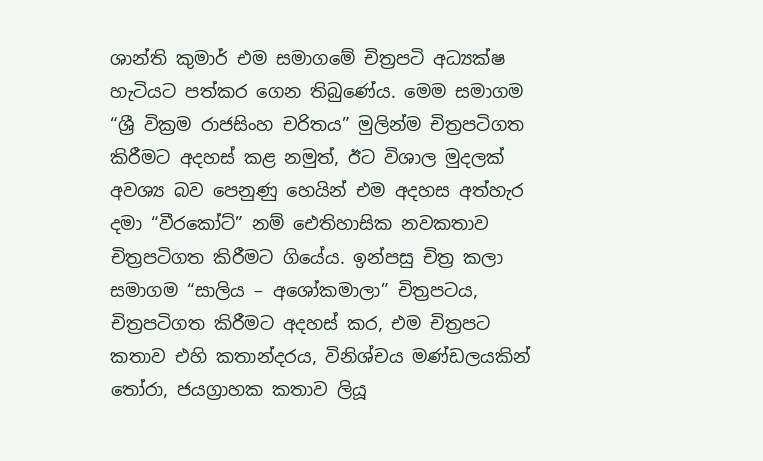ශාන්ති කුමාර් එම සමාගමේ චිත්‍රපටි අධ්‍යක්ෂ හැටියට පත්කර ගෙන තිබුණේය. මෙම සමාගම “ශ්‍රී වික්‍රම රාජසිංහ චරිතය” මුලින්ම චිත්‍රපටිගත කිරීමට අදහස් කළ නමුත්, ඊට විශාල මුදලක් අවශ්‍ය බව පෙනුණු හෙයින් එම අදහස අත්හැර දමා “වීරකෝට්” නම් ඓතිහාසික නවකතාව චිත්‍රපටිගත කිරීමට ගියේය. ඉන්පසු චිත්‍ර කලා සමාගම “සාලිය – අශෝකමාලා” චිත්‍රපටය, චිත්‍රපටිගත කිරීමට අදහස් කර, එම චිත්‍රපට කතාව එහි කතාන්දරය, විනිශ්චය මණ්ඩලයකින් තෝරා, ජයග්‍රාහක කතාව ලියූ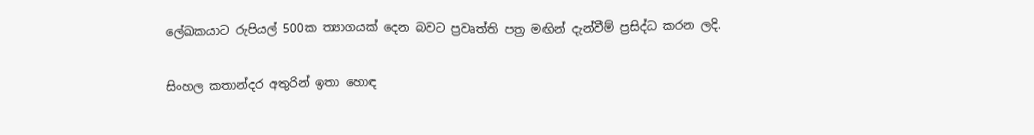ලේඛකයාට රුපියල් 500ක ත්‍යාගයක් දෙන බවට ප්‍රවෘත්ති පත්‍ර මඟින් දැන්වීම් ප්‍රසිද්ධ කරන ලදි.

සිංහල කතාන්දර අතුරින් ඉතා හොඳ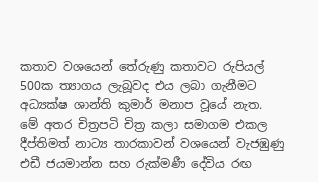කතාව වශයෙන් තේරුණු කතාවට රුපියල් 500ක ත්‍යාගය ලැබූවද එය ලබා ගැනීමට අධ්‍යක්ෂ ශාන්ති කුමාර් මනාප වූයේ නැත. මේ අතර චිත්‍රපටි චිත්‍ර කලා සමාගම එකල දීප්තිමත් නාට්‍ය තාරකාවන් වශයෙන් වැජඹුණු එඩී ජයමාන්න සහ රුක්මණී දේවිය රඟ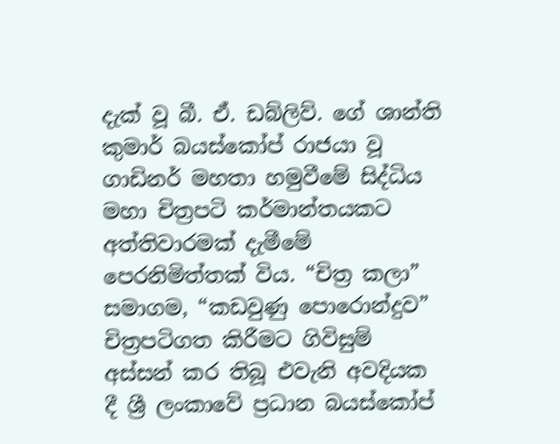දැක් වූ බී. ඒ. ඩබ්ලිව්. ගේ ශාන්ති කුමාර් බයස්කෝප් රාජයා වූ ගාඩිනර් මහතා හමුවීමේ සිද්ධිය මහා චිත්‍රපටි කර්මාන්තයකට අත්තිවාරමක් දැමීමේ පෙරනිමිත්තක් විය. “චිත්‍ර කලා” සමාගම, “කඩවුණු පොරොන්දුව” චිත්‍රපටිගත කිරීමට ගිවිසුම් අස්සන් කර තිබූ එවැනි අවදියක දී ශ්‍රී ලංකාවේ ප්‍රධාන බයස්කෝප්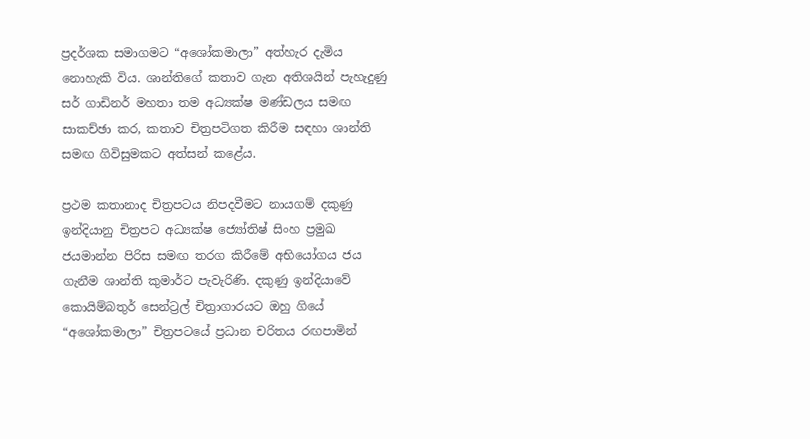ප්‍රදර්ශක සමාගමට “අ‍ශෝකමාලා” අත්හැර දැමිය නොහැකි විය. ශාන්තිගේ කතාව ගැන අතිශයින් පැහැදුණු සර් ගාඩිනර් මහතා තම අධ්‍යක්ෂ මණ්ඩලය සමඟ සාකච්ඡා කර, කතාව චිත්‍රපටිගත කිරීම සඳහා ශාන්ති සමඟ ගිවිසුමකට අත්සන් කළේය.

ප්‍රථම කතානාද චිත්‍රපටය නිපදවීමට නායගම් දකුණු ඉන්දියානු චිත්‍රපට අධ්‍යක්ෂ ජ්‍යෝතිෂ් සිංහ ප්‍රමුඛ ජයමාන්න පිරිස සමඟ තරග කිරීමේ අභියෝගය ජය ගැනීම ශාන්ති කුමාර්ට පැවැරිණි. දකුණු ඉන්දියාවේ කොයිම්බතුර් සෙන්ට්‍රල් චිත්‍රාගාරයට ඔහු ගියේ “අශෝකමාලා” චිත්‍රපටයේ ප්‍රධාන චරිතය රඟපාමින්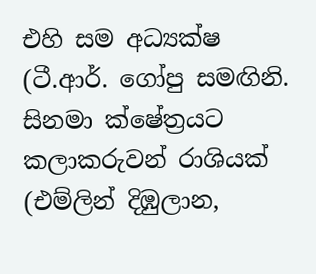එහි සම අධ්‍යක්ෂ (ටී.ආර්. ගෝපු සමඟිනි. සිනමා ක්ෂේත්‍රයට කලාකරුවන් රාශියක් (එම්ලින් දිඹුලාන,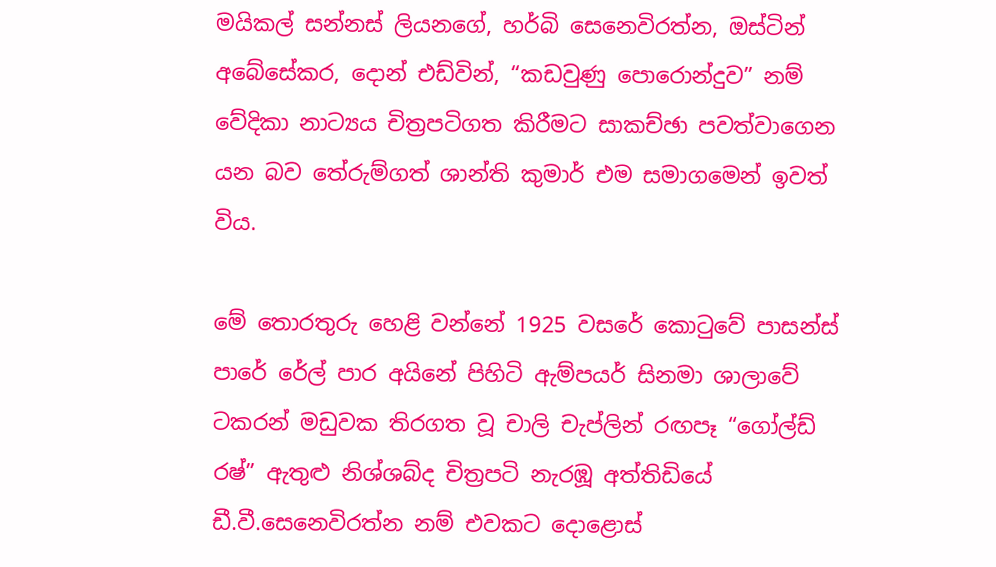මයිකල් සන්නස් ලියනගේ, හර්බි සෙනෙවිරත්න, ඔස්ටින් අබේසේකර, දොන් එඩ්වින්, “කඩවුණු පොරොන්දුව” නම් වේදිකා නාට්‍යය චිත්‍රපටිගත කිරීමට සාකච්ඡා පවත්වාගෙන යන බව තේරුම්ගත් ශාන්ති කුමාර් එම සමාගමෙන් ඉවත් විය.

මේ තොරතුරු හෙළි වන්නේ 1925 වසරේ කොටුවේ පාසන්ස් පාරේ රේල් පාර අයිනේ පිහිටි ඇම්පයර් සිනමා ශාලාවේ ටකරන් මඩුවක තිරගත වූ චාලි චැප්ලින් රඟපෑ “ගෝල්ඩ් රෂ්” ඇතුළු නිශ්ශබ්ද චිත්‍රපටි නැරඹූ අත්තිඩියේ ඩී.වී.සෙනෙවිරත්න නම් එවකට දොළොස්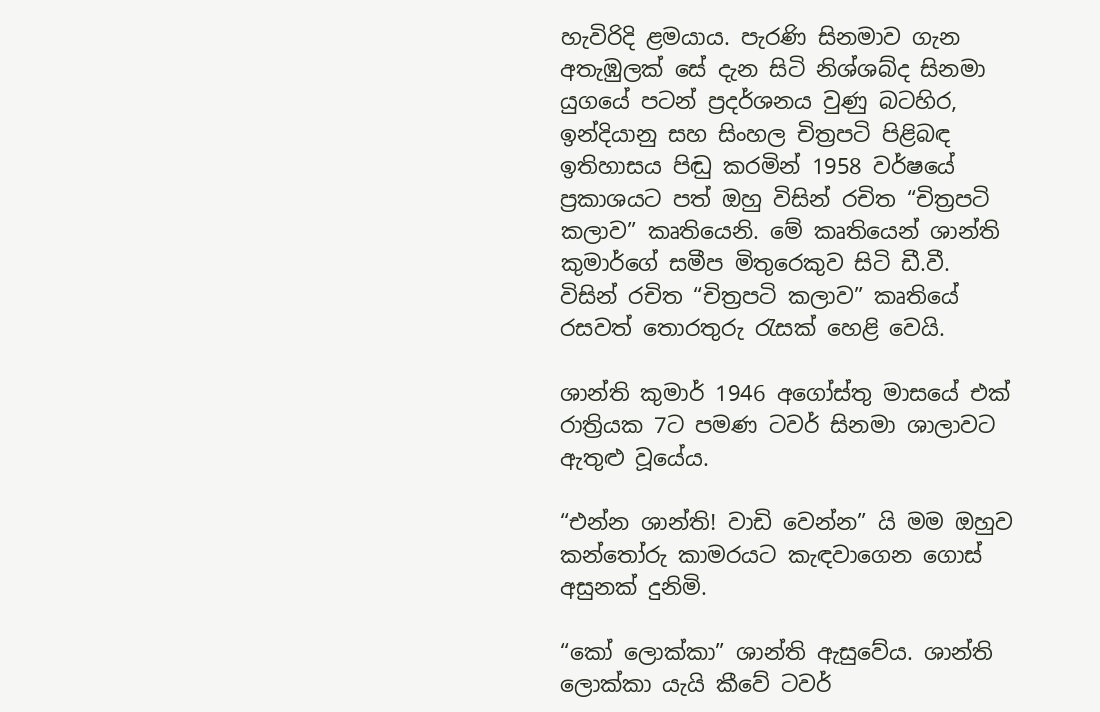හැවිරිදි ළමයාය. පැරණි සිනමාව ගැන අතැඹුලක් සේ දැන සිටි නිශ්ශබ්ද සිනමා යුගයේ පටන් ප්‍රදර්ශනය වුණු බටහිර, ඉන්දියානු සහ සිංහල චිත්‍රපටි පිළිබඳ ඉතිහාසය පිඬු කරමින් 1958 වර්ෂයේ ප්‍රකාශයට පත් ඔහු විසින් රචිත “චිත්‍රපටි කලාව” කෘතියෙනි. මේ කෘතියෙන් ශාන්ති කුමාර්ගේ සමීප මිතුරෙකුව සිටි ඩී.වී. විසින් රචිත “චිත්‍රපටි කලාව” කෘතියේ රසවත් තොරතුරු රැසක් හෙළි වෙයි.

ශාන්ති කුමාර් 1946 අගෝස්තු මාසයේ එක් රාත්‍රියක 7ට පමණ ටවර් සිනමා ශාලාවට ඇතුළු වූයේය.

“එන්න ශාන්ති! වාඩි වෙන්න” යි මම ඔහුව කන්තෝරු කාමරයට කැඳවාගෙන ගොස් අසුනක් දුනිමි.

“කෝ ලොක්කා” ශාන්ති ඇසුවේය. ශාන්ති ලොක්කා යැයි කීවේ ටවර්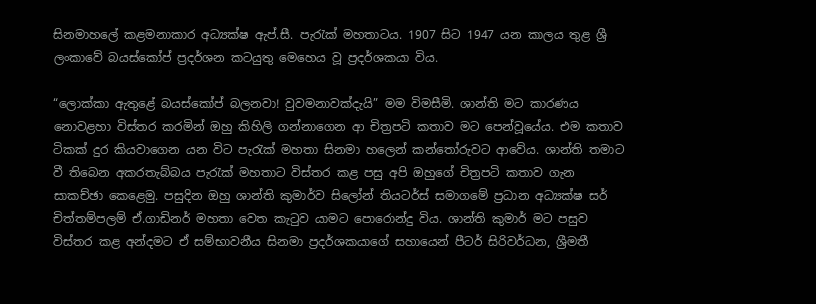සිනමාහලේ කළමනාකාර අධ්‍යක්ෂ ඇප්.සී. පැරැක් මහතාටය. 1907 සිට 1947 යන කාලය තුළ ශ්‍රී ලංකාවේ බයස්කෝප් ප්‍රදර්ශන කටයුතු මෙහෙය වූ ප්‍රදර්ශකයා විය.

“ලොක්කා ඇතුළේ බයස්කෝප් බලනවා! වුවමනාවක්දැයි” මම විමසීමි. ශාන්ති මට කාරණය නොවළහා විස්තර කරමින් ඔහු කිහිලි ගන්නාගෙන ආ චිත්‍රපටි කතාව මට පෙන්වූයේය. එම කතාව ටිකක් දුර කියවාගෙන යන විට පැරැක් මහතා සිනමා හලෙන් කන්තෝරුවට ආවේය. ශාන්ති තමාට වී තිබෙන අකරතැබ්බය පැරැක් මහතාට විස්තර කළ පසු අපි ඔහුගේ චිත්‍රපටි කතාව ගැන සාකච්ඡා කෙළෙමු. පසුදින ඔහු ශාන්ති කුමාර්ව සිලෝන් තියටර්ස් සමාගමේ ප්‍රධාන අධ්‍යක්ෂ සර් චිත්තම්පලම් ඒ.ගාඩිනර් මහතා වෙත කැටුව යාමට පොරොන්දු විය. ශාන්ති කුමාර් මට පසුව විස්තර කළ අන්දමට ඒ සම්භාවනීය සිනමා ප්‍රදර්ශකයාගේ සහායෙන් පීටර් සිරිවර්ධන, ශ්‍රීමතී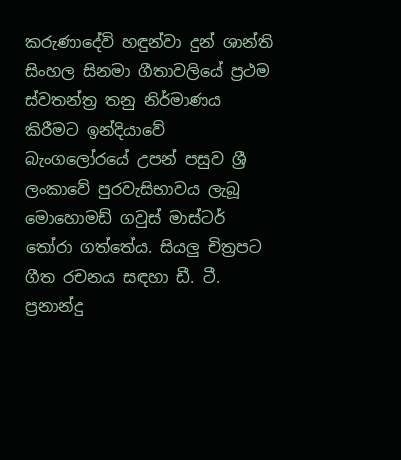කරුණාදේවි හඳුන්වා දුන් ශාන්ති සිංහල සිනමා ගීතාවලියේ ප්‍රථම ස්වතන්ත්‍ර තනු නිර්මාණය කිරීමට ඉන්දියාවේ බැංගලෝරයේ උපන් පසුව ශ්‍රී ලංකාවේ පුරවැසිභාවය ලැබූ මොහොමඩ් ගවුස් මාස්ටර් තෝරා ගත්තේය. සියලු චිත්‍රපට ගීත රචනය සඳහා ඩී. ටී. ප්‍රනාන්දු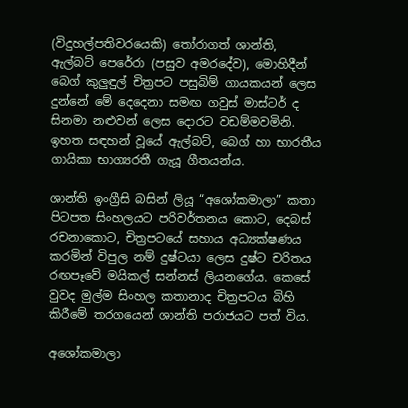(විදුහල්පතිවරයෙකි) තෝරාගත් ශාන්ති, ඇල්බට් පෙරේරා (පසුව අමරදේව), මොහිදීන් බෙග් කුලුඳුල් චිත්‍රපට පසුබිම් ගායකයන් ලෙස දුන්නේ මේ දෙදෙනා සමඟ ගවුස් මාස්ටර් ද සිනමා නළුවන් ලෙස දොරට වඩම්මවමිනි. ඉහත සඳහන් වූයේ ඇල්බට්, බෙග් හා භාරතීය ගායිකා භාග්‍යරතී ගැයූ ගීතයන්ය.

ශාන්ති ඉංග්‍රීසි බසින් ලියූ “අශෝකමාලා” කතා පිටපත සිංහලයට පරිවර්තනය කොට, දෙබස් රචනාකොට, චිත්‍රපටයේ සහාය අධ්‍යක්ෂණය කරමින් විපුල නම් දුෂ්ටයා ලෙස දුෂ්ට චරිතය රඟපෑවේ මයිකල් සන්නස් ලියනගේය. කෙසේ වුවද මුල්ම සිංහල කතානාද චිත්‍රපටය බිහි කිරීමේ තරගයෙන් ශාන්ති පරාජයට පත් විය.

අශෝකමාලා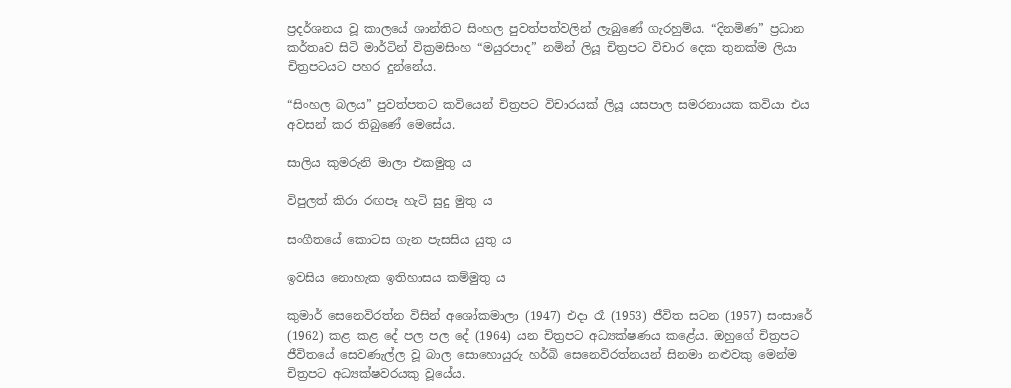ප්‍රදර්ශනය වූ කාලයේ ශාන්තිට සිංහල පුවත්පත්වලින් ලැබුණේ ගැරහුම්ය. “දිනමිණ” ප්‍රධාන කර්තෘව සිටි මාර්ටින් වික්‍රමසිංහ “මයුරපාද” නමින් ලියූ චිත්‍රපට විචාර දෙක තුනක්ම ලියා චිත්‍රපටයට පහර දුන්නේය.

“සිංහල බලය” පුවත්පතට කවියෙන් චිත්‍රපට විචාරයක් ලියූ යසපාල සමරනායක කවියා එය අවසන් කර තිබුණේ මෙසේය.

සාලිය කුමරුනි මාලා එකමුතු ය

විපුලත් කිරා රඟපෑ හැටි සුදු මුතු ය

සංගීතයේ කොටස ගැන පැසසිය යුතු ය

ඉවසිය නොහැක ඉතිහාසය කම්මුතු ය

කුමාර් සෙනෙවිරත්න විසින් අශෝකමාලා (1947) එදා රෑ (1953) ජීවිත සටන (1957) සංසාරේ (1962) කළ කළ දේ පල පල දේ (1964) යන චිත්‍රපට අධ්‍යක්ෂණය කළේය. ඔහුගේ චිත්‍රපට ජීවිතයේ සෙවණැල්ල වූ බාල සොහොයුරු හර්බි සෙනෙවිරත්නයන් සිනමා නළුවකු මෙන්ම චිත්‍රපට අධ්‍යක්ෂවරයකු වූයේය.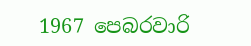1967 පෙබරවාරි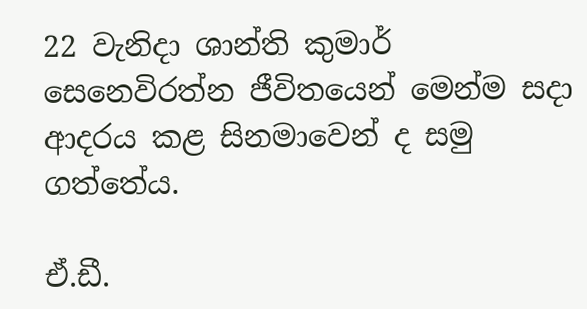22 වැනිදා ශාන්ති කුමාර් සෙනෙවිරත්න ජීවිතයෙන් මෙන්ම සදා ආදරය කළ සිනමාවෙන් ද සමු ගත්තේය.

ඒ.ඩී.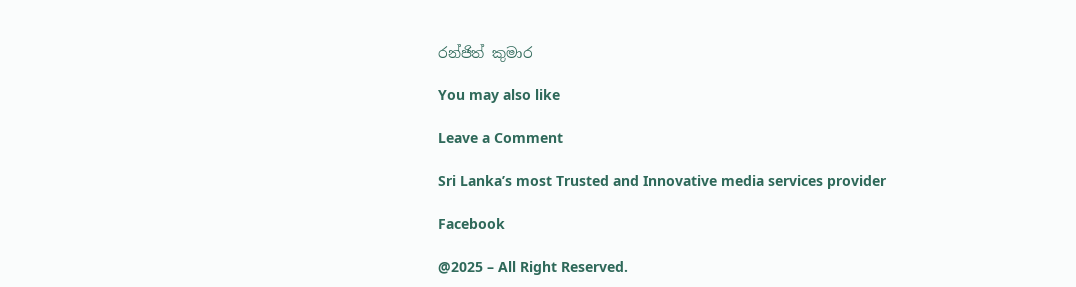රන්ජිත් කුමාර

You may also like

Leave a Comment

Sri Lanka’s most Trusted and Innovative media services provider

Facebook

@2025 – All Right Reserved.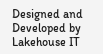Designed and Developed by Lakehouse IT